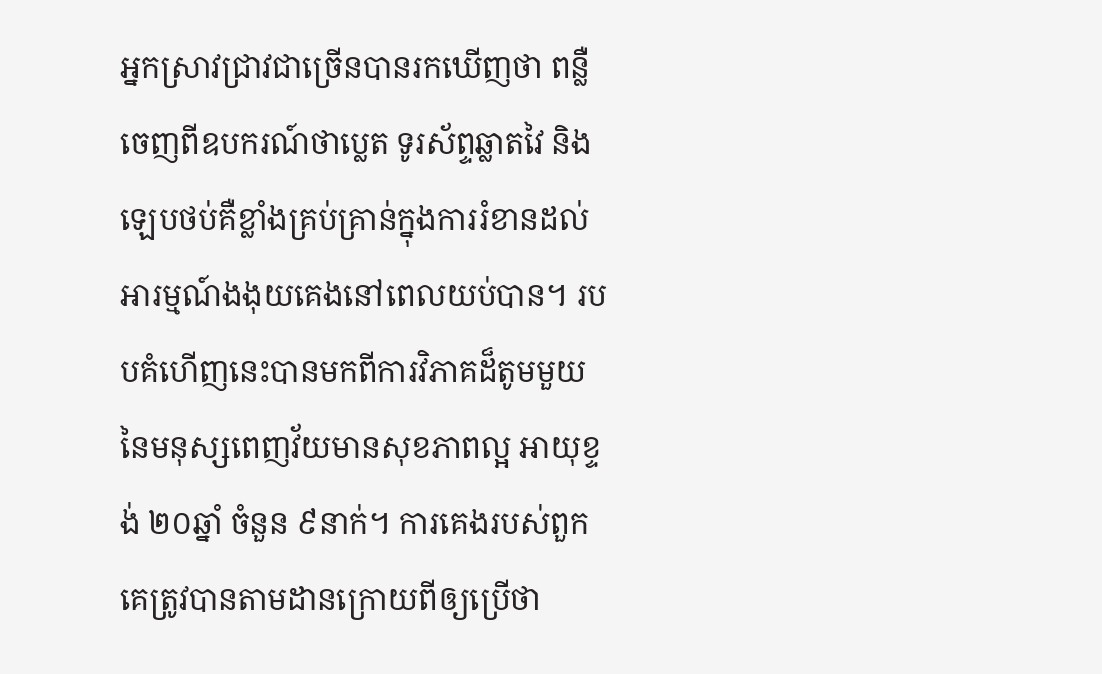អ្នកស្រាវជ្រាវជាច្រើនបានរកឃើញថា ពន្លឺចេញពីឧបករណ៍ថាប្លេត ទូរស័ព្ទឆ្លាតវៃ និងឡេបថប់គឺខ្លាំងគ្រប់គ្រាន់ក្នុងការរំខានដល់អារម្មណ៍ងងុយគេងនៅពេលយប់បាន។ របបគំហើញនេះបានមកពីការវិភាគដ៏តូមមួយនៃមនុស្សពេញវ័យមានសុខភាពល្អ អាយុខ្ទង់ ២០ឆ្នាំ ចំនួន ៩នាក់។ ការគេងរបស់ពួកគេត្រូវបានតាមដានក្រោយពីឲ្យប្រើថា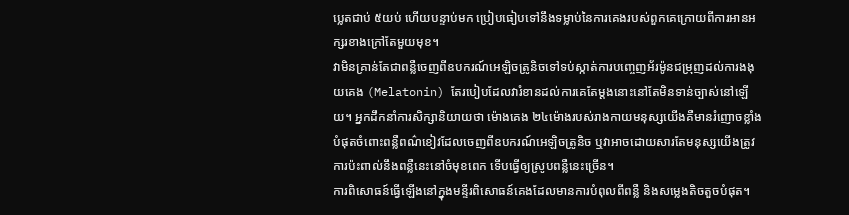ប្លេតជាប់ ៥យប់ ហើយបន្ទាប់មក ប្រៀបធៀបទៅនឹងទម្លាប់នៃការគេងរបស់ពួកគេក្រោយពីការអានអក្សរខាងក្រៅតែមួយមុខ។
វាមិនគ្រាន់តែជាពន្លឺចេញពីឧបករណ៍អេឡិចត្រូនិចទៅទប់ស្កាត់ការបញ្ចេញអ័រម៉ូនជម្រុញដល់ការងងុយគេង (Melatonin) តែរបៀបដែលវារំខានដល់ការគេតែម្តងនោះនៅតែមិនទាន់ច្បាស់នៅឡើយ។ អ្នកដឹកនាំការសិក្សានិយាយថា ម៉ោងគេង ២៤ម៉ោងរបស់រាងកាយមនុស្សយើងគឺមានរំញោចខ្លាំងបំផុតចំពោះពន្លឺពណ៌ខៀវដែលចេញពីឧបករណ៍អេឡិចត្រូនិច ឬវាអាចដោយសារតែមនុស្សយើងត្រូវការប៉ះពាល់នឹងពន្លឺនេះនៅចំមុខពេក ទើបធ្វើឲ្យស្រូបពន្លឺនេះច្រើន។
ការពិសោធន៍ធ្វើឡើងនៅក្នុងមន្ទីរពិសោធន៍គេងដែលមានការបំពុលពីពន្លឺ និងសម្លេងតិចតួចបំផុត។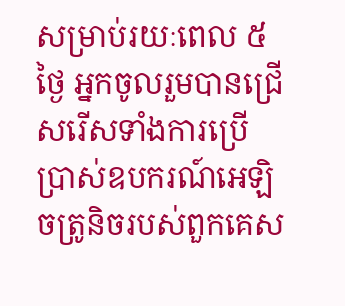សម្រាប់រយៈពេល ៥ថ្ងៃ អ្នកចូលរួមបានជ្រើសរើសទាំងការប្រើប្រាស់ឧបករណ៍អេឡិចត្រូនិចរបស់ពួកគេស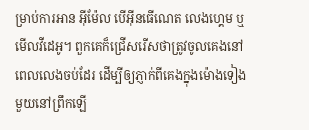ម្រាប់ការអាន អ៊ីម៉ែល បើអ៊ីនធើណេត លេងហ្គេម ឬមើលវីដេអូ។ ពួកគេក៏ជ្រើសរើសថាត្រូវចូលគេងនៅពេលលេងចប់ដែរ ដើម្បីឲ្យភ្ញាក់ពីគេងក្នុងម៉ោងទៀងមួយនៅព្រឹកឡើ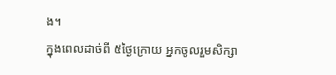ង។
ក្នុងពេលដាច់ពី ៥ថ្ងៃក្រោយ អ្នកចូលរួមសិក្សា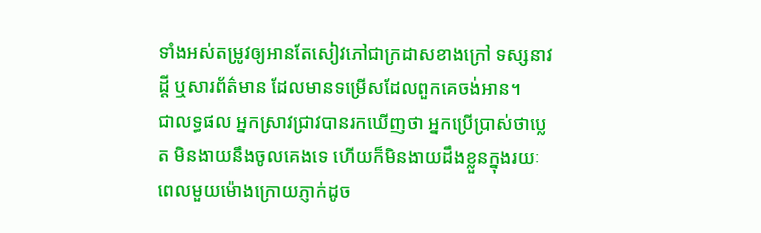ទាំងអស់តម្រូវឲ្យអានតែសៀវភៅជាក្រដាសខាងក្រៅ ទស្សនាវដ្តី ឬសារព័ត៌មាន ដែលមានទម្រើសដែលពួកគេចង់អាន។
ជាលទ្ធផល អ្នកស្រាវជ្រាវបានរកឃើញថា អ្នកប្រើប្រាស់ថាប្លេត មិនងាយនឹងចូលគេងទេ ហើយក៏មិនងាយដឹងខ្លួនក្នុងរយៈពេលមួយម៉ោងក្រោយភ្ញាក់ដូច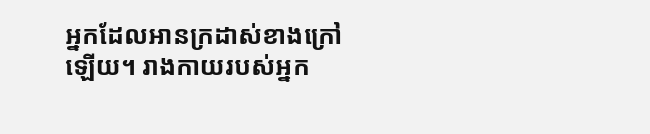អ្នកដែលអានក្រដាស់ខាងក្រៅឡើយ។ រាងកាយរបស់អ្នក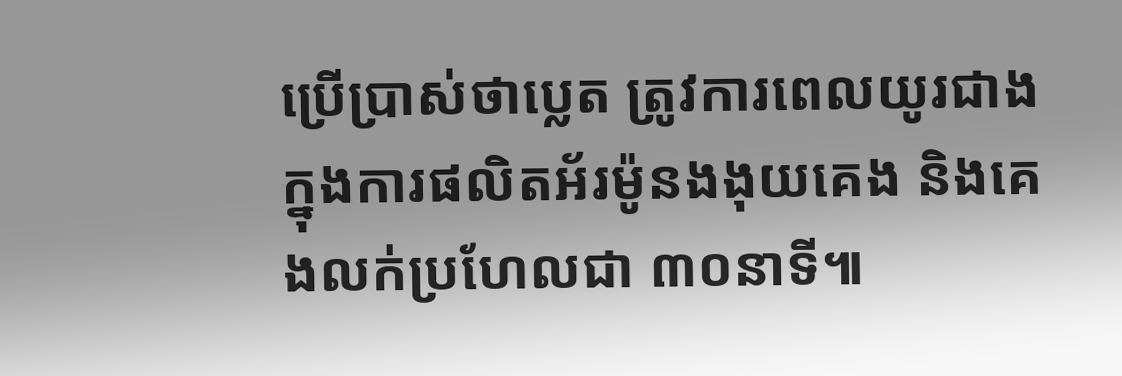ប្រើប្រាស់ថាប្លេត ត្រូវការពេលយូរជាងក្នុងការផលិតអ័រម៉ូនងងុយគេង និងគេងលក់ប្រហែលជា ៣០នាទី៕